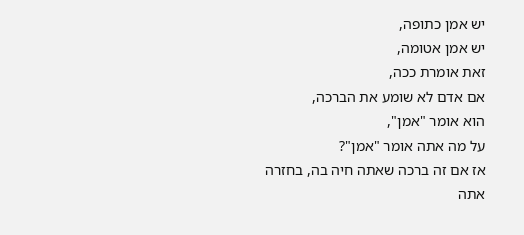יש אמן כתופה,
יש אמן אטומה,
זאת אומרת ככה,
אם אדם לא שומע את הברכה,
הוא אומר "אמן",
על מה אתה אומר "אמן"?
אז אם זה ברכה שאתה חיה בה, בחזרה אתה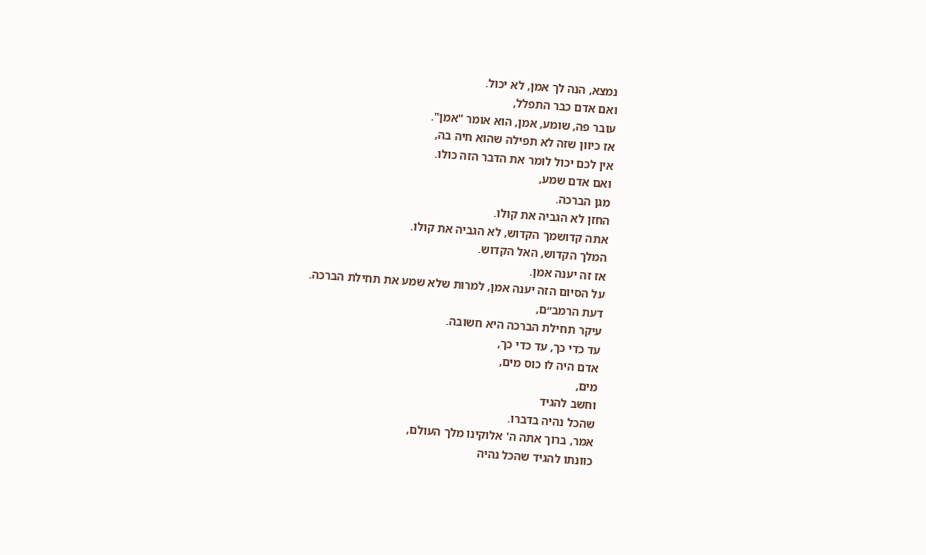נמצא, הנה לך אמן, לא יכול.
ואם אדם כבר התפלל,
עובר פה, שומע, אמן, הוא אומר "אמן".
אז כיוון שזה לא תפילה שהוא חיה בה,
אין לכם יכול לומר את הדבר הזה כולו.
ואם אדם שמע,
מגן הברכה.
החזן לא הגביה את קולו.
אתה קדושמך הקדוש, לא הגביה את קולו.
המלך הקדוש, האל הקדוש.
אז זה יענה אמן.
על הסיום הזה יענה אמן, למרות שלא שמע את תחילת הברכה.
דעת הרמב״ם,
עיקר תחילת הברכה היא חשובה.
עד כדי כך, עד כדי כך,
אדם היה לו כוס מים,
מים,
וחשב להגיד
שהכל נהיה בדברו.
אמר, ברוך אתה ה' אלוקינו מלך העולם,
כוונתו להגיד שהכל נהיה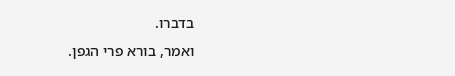בדברו.
ואמר, בורא פרי הגפן.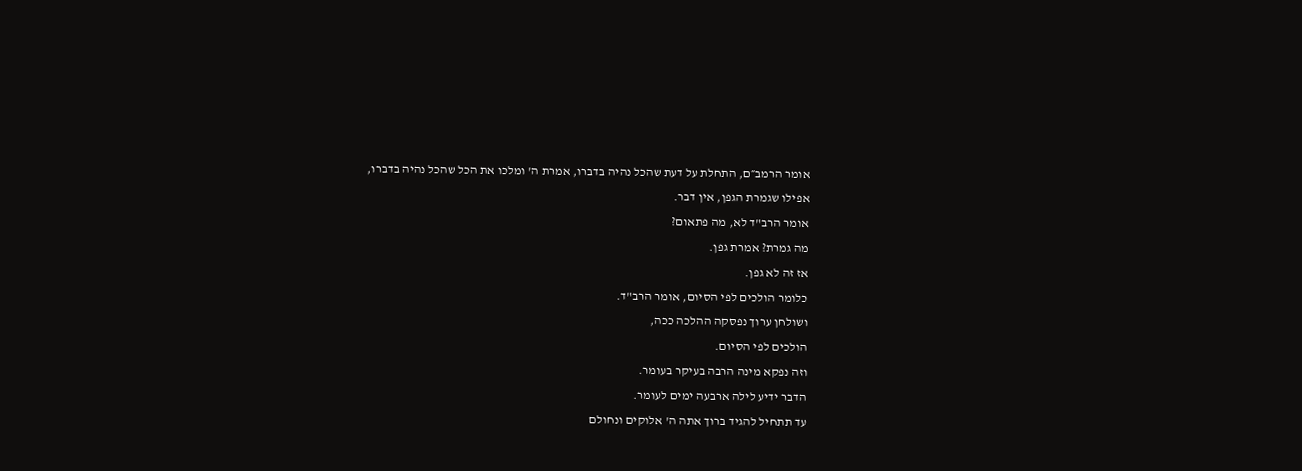אומר הרמב״ם, התחלת על דעת שהכל נהיה בדברו, אמרת ה' ומלכו את הכל שהכל נהיה בדברו,
אפילו שגמרת הגפן, אין דבר.
אומר הרב"ד לא, מה פתאום?
מה גמרת? אמרת גפן.
אז זה לא גפן.
כלומר הולכים לפי הסיום, אומר הרב"ד.
ושולחן ערוך נפסקה ההלכה ככה,
הולכים לפי הסיום.
וזה נפקא מינה הרבה בעיקר בעומר.
הדבר ידיע לילה ארבעה ימים לעומר.
עד תתחיל להגיד ברוך אתה ה' אלוקים ונחולם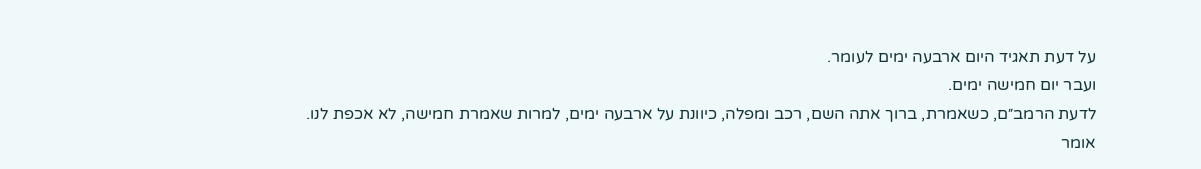על דעת תאגיד היום ארבעה ימים לעומר.
ועבר יום חמישה ימים.
לדעת הרמב״ם, כשאמרת, ברוך אתה השם, רכב ומפלה, כיוונת על ארבעה ימים, למרות שאמרת חמישה, לא אכפת לנו.
אומר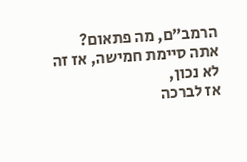הרמב״ם, מה פתאום?
אתה סיימת חמישה, אז זה לא נכון,
אז לברכה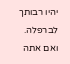יהיו רבותך לברפלה.
ואם אתה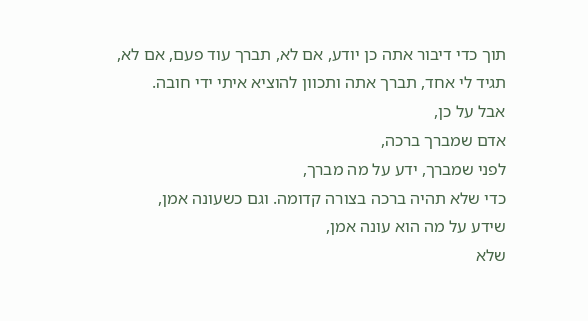תוך כדי דיבור אתה כן יודע, אם לא, תברך עוד פעם, אם לא,
תגיד לי אחד, תברך אתה ותכוון להוציא איתי ידי חובה.
אבל על כן,
אדם שמברך ברכה,
לפני שמברך, ידע על מה מברך,
כדי שלא תהיה ברכה בצורה קדומה. וגם כשעונה אמן,
שידע על מה הוא עונה אמן,
שלא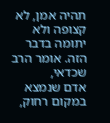תהיה אמן, לא קצופה ולא יתומה בדבר הזה. אומר הרב שכדאי,
אדם שנמצא במקום רחוק,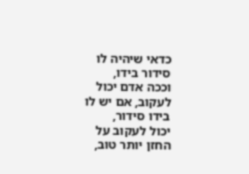כדאי שיהיה לו סידור בידו,
וככה אדם יכול לעקוב, אם יש לו בידו סידור,
יכול לעקוב על החזן יותר טוב,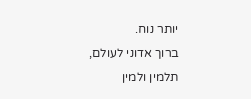יותר נוח.
ברוך אדוני לעולם,
תלמין ולמין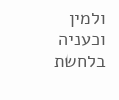ולמין וכעניה בלחשת